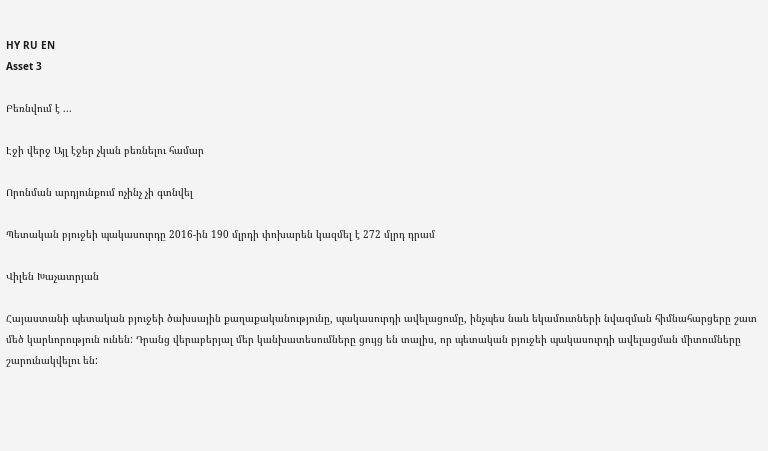HY RU EN
Asset 3

Բեռնվում է ...

Էջի վերջ Այլ էջեր չկան բեռնելու համար

Որոնման արդյունքում ոչինչ չի գտնվել

Պետական բյուջեի պակասուրդը 2016-ին 190 մլրդի փոխարեն կազմել է 272 մլրդ դրամ

Վիլեն Խաչատրյան

Հայաստանի պետական բյուջեի ծախսային քաղաքականությունը, պակասուրդի ավելացումը, ինչպես նաև եկամուտների նվազման հիմնահարցերը շատ մեծ կարևորություն ունեն: Դրանց վերաբերյալ մեր կանխատեսումները ցույց են տալիս, որ պետական բյուջեի պակասուրդի ավելացման միտումները շարունակվելու են: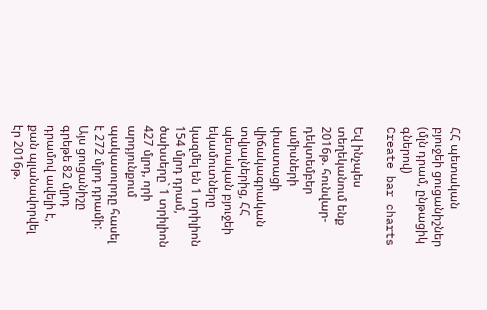ՀՀ պետական բյուջեի ցուցանիշներ (մլն դրամ, ընթացիկ գներով)
Create bar charts

Եվ ինչպես տեղեկանում ենք 2016թ. հունվար-դեկտեմբեր ամիսների փաստացի վիճակագրական տվյալներից, ՀՀ պետական բյուջեի եկամուտները կազմել են 1 տրիլիոն 154 մլրդ դրամ, ծախսերը` 1 տրիլիոն 427 մլրդ, որի արդյունքում պակասուրդը հասել է 272 մլրդ դրամի: Այս ցուցանիշը գրեթե 82 մլրդ դրամով ավելի է, քան պլանավորվել էր 2016թ.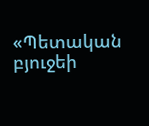«Պետական բյուջեի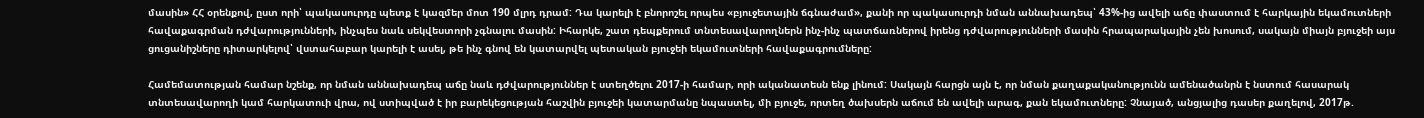մասին» ՀՀ օրենքով, ըստ որի՝ պակասուրդը պետք է կազմեր մոտ 190 մլրդ դրամ: Դա կարելի է բնորոշել որպես «բյուջետային ճգնաժամ», քանի որ պակասուրդի նման աննախադեպ՝ 43%-ից ավելի աճը փաստում է հարկային եկամուտների հավաքագրման դժվարությունների, ինչպես նաև սեկվեստորի չգնալու մասին: Իհարկե, շատ դեպքերում տնտեսավարողներն ինչ-ինչ պատճառներով իրենց դժվարությունների մասին հրապարակային չեն խոսում, սակայն միայն բյուջեի այս ցուցանիշները դիտարկելով՝ վստահաբար կարելի է ասել, թե ինչ գնով են կատարվել պետական բյուջեի եկամուտների հավաքագրումները:

Համեմատության համար նշենք, որ նման աննախադեպ աճը նաև դժվարություններ է ստեղծելու 2017-ի համար, որի ականատեսն ենք լինում: Սակայն հարցն այն է, որ նման քաղաքականությունն ամենածանրն է նստում հասարակ տնտեսավարողի կամ հարկատուի վրա, ով ստիպված է իր բարեկեցության հաշվին բյուջեի կատարմանը նպաստել, մի բյուջե, որտեղ ծախսերն աճում են ավելի արագ, քան եկամուտները: Չնայած, անցյալից դասեր քաղելով, 2017թ.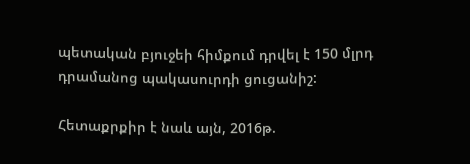պետական բյուջեի հիմքում դրվել է 150 մլրդ դրամանոց պակասուրդի ցուցանիշ:

Հետաքրքիր է նաև այն, 2016թ.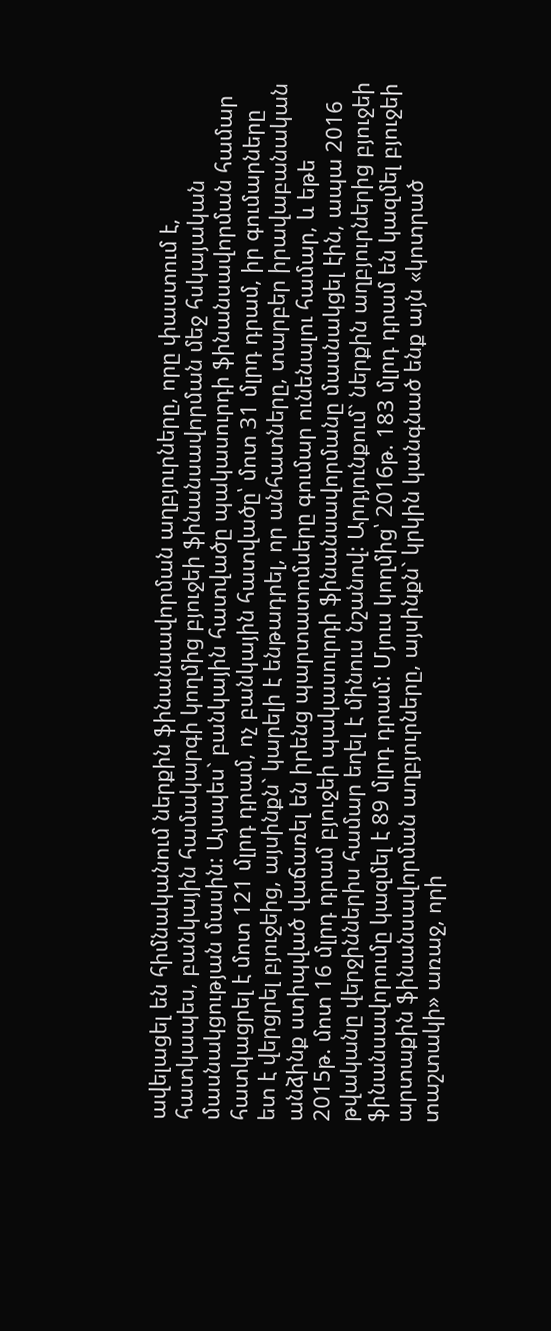ավելացել են հիմնականում ներքին ֆինանսավորման աղբյուրները, որը փաստում է, հատկապես, բանկային համակարգի կողմից բյուջեի ֆինանսավորման մեջ հսկայական մասնակցության մասին: Այսպես` բանկային հատվածը պակասուրդի ֆինանսավորման համար հատկացրել է մոտ 121 մլրդ դրամ, ոչ բանկային հատվածը՝ մոտ 31 մլրդ դրամ, իր գումարները ետ է վերցրել բյուջեից, այսինքն` կարելի է ենթադրել, որ անհատները, տարբեր իրավաբանական անձինք ստիպված վաճառել են իրենց պարտատոմսերը գումար ունենալու համար, և եթե 2015թ. մոտ 16 մլրդ դրամ բյուջեի պակասուրդի ֆինանսավորմանը մասնակցել էին, ապա 2016 թվականը վերջիններիս համար եղել է մինուս նշանով: Արդյունքում` ներքին աղբյուրներից բյուջեի ֆինանսավորումը կազմել է 89 մլրդ դրամ: Մյուս կողմից՝ 2016թ. 183 մլրդ դրամ են կազմել բյուջեի արտաքին ֆինանսավորման աղբյուրները, այսինքն` կրկին կանգնած ենք այն «կոտրած տաշտակի» առաջ, որի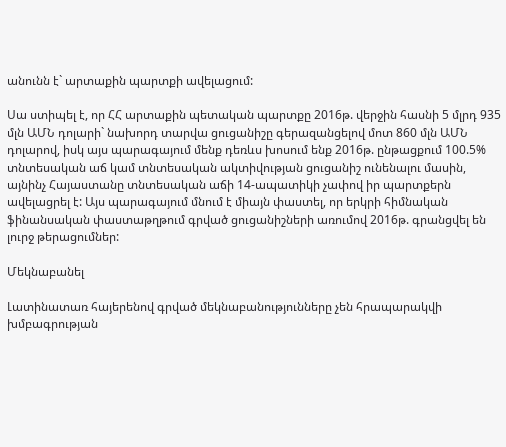անունն է` արտաքին պարտքի ավելացում:

Սա ստիպել է, որ ՀՀ արտաքին պետական պարտքը 2016թ. վերջին հասնի 5 մլրդ 935 մլն ԱՄՆ դոլարի` նախորդ տարվա ցուցանիշը գերազանցելով մոտ 860 մլն ԱՄՆ դոլարով, իսկ այս պարագայում մենք դեռևս խոսում ենք 2016թ. ընթացքում 100.5% տնտեսական աճ կամ տնտեսական ակտիվության ցուցանիշ ունենալու մասին, այնինչ Հայաստանը տնտեսական աճի 14-ապատիկի չափով իր պարտքերն ավելացրել է: Այս պարագայում մնում է միայն փաստել, որ երկրի հիմնական ֆինանսական փաստաթղթում գրված ցուցանիշների առումով 2016թ. գրանցվել են լուրջ թերացումներ:

Մեկնաբանել

Լատինատառ հայերենով գրված մեկնաբանությունները չեն հրապարակվի խմբագրության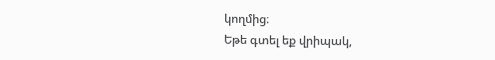կողմից։
Եթե գտել եք վրիպակ,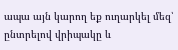ապա այն կարող եք ուղարկել մեզ՝ ընտրելով վրիպակը և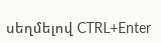սեղմելով CTRL+Enter